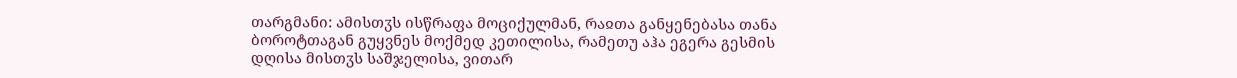თარგმანი: ამისთჳს ისწრაფა მოციქულმან, რაჲთა განყენებასა თანა ბოროტთაგან გუყვნეს მოქმედ კეთილისა, რამეთუ აჰა ეგერა გესმის დღისა მისთჳს საშჯელისა, ვითარ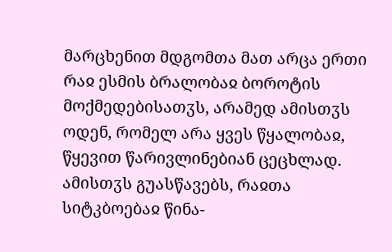მარცხენით მდგომთა მათ არცა ერთი რაჲ ესმის ბრალობაჲ ბოროტის მოქმედებისათჳს, არამედ ამისთჳს ოდენ, რომელ არა ყვეს წყალობაჲ, წყევით წარივლინებიან ცეცხლად. ამისთჳს გუასწავებს, რაჲთა სიტკბოებაჲ წინა-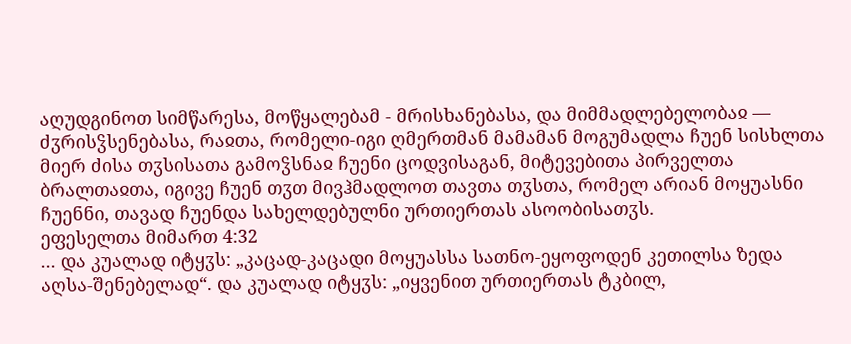აღუდგინოთ სიმწარესა, მოწყალებამ - მრისხანებასა, და მიმმადლებელობაჲ — ძჳრისჴსენებასა, რაჲთა, რომელი-იგი ღმერთმან მამამან მოგუმადლა ჩუენ სისხლთა მიერ ძისა თჳსისათა გამოჴსნაჲ ჩუენი ცოდვისაგან, მიტევებითა პირველთა ბრალთაჲთა, იგივე ჩუენ თჳთ მივჰმადლოთ თავთა თჳსთა, რომელ არიან მოყუასნი ჩუენნი, თავად ჩუენდა სახელდებულნი ურთიერთას ასოობისათჳს.
ეფესელთა მიმართ 4:32
... და კუალად იტყჳს: „კაცად-კაცადი მოყუასსა სათნო-ეყოფოდენ კეთილსა ზედა აღსა-შენებელად“. და კუალად იტყჳს: „იყვენით ურთიერთას ტკბილ,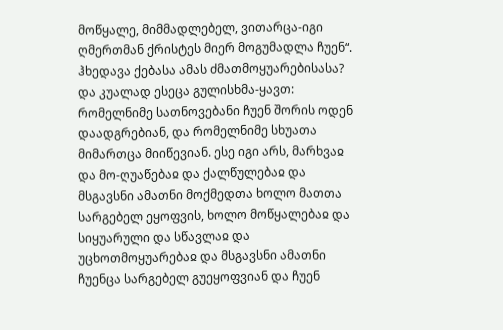მოწყალე, მიმმადლებელ, ვითარცა-იგი ღმერთმან ქრისტეს მიერ მოგუმადლა ჩუენ“. ჰხედავა ქებასა ამას ძმათმოყუარებისასა? და კუალად ესეცა გულისხმა-ყავთ: რომელნიმე სათნოვებანი ჩუენ შორის ოდენ დაადგრებიან, და რომელნიმე სხუათა მიმართცა მიიწევიან. ესე იგი არს, მარხვაჲ და მო-ღუაწებაჲ და ქალწულებაჲ და მსგავსნი ამათნი მოქმედთა ხოლო მათთა სარგებელ ეყოფვის, ხოლო მოწყალებაჲ და სიყუარული და სწავლაჲ და უცხოთმოყუარებაჲ და მსგავსნი ამათნი ჩუენცა სარგებელ გუეყოფვიან და ჩუენ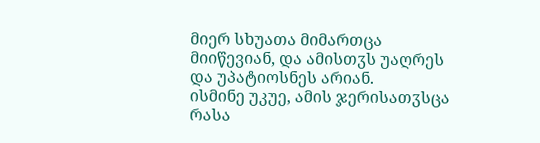მიერ სხუათა მიმართცა მიიწევიან, და ამისთჳს უაღრეს და უპატიოსნეს არიან.
ისმინე უკუე, ამის ჯერისათჳსცა რასა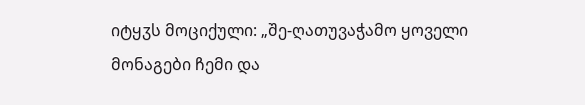იტყჳს მოციქული: „შე-ღათუვაჭამო ყოველი მონაგები ჩემი და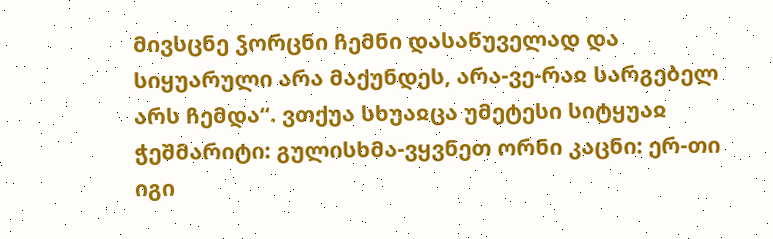მივსცნე ჴორცნი ჩემნი დასაწუველად და სიყუარული არა მაქუნდეს, არა-ვე-რაჲ სარგებელ არს ჩემდა“. ვთქუა სხუაჲცა უმეტესი სიტყუაჲ ჭეშმარიტი: გულისხმა-ვყვნეთ ორნი კაცნი: ერ-თი იგი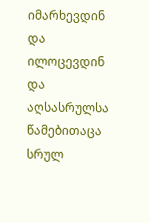იმარხევდინ და ილოცევდინ და აღსასრულსა წამებითაცა სრულ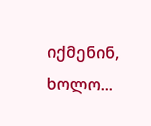იქმენინ, ხოლო...